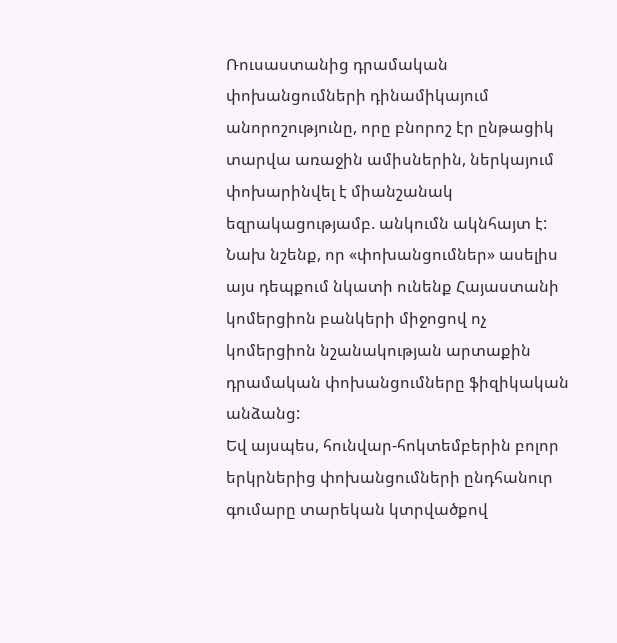Ռուսաստանից դրամական փոխանցումների դինամիկայում անորոշությունը, որը բնորոշ էր ընթացիկ տարվա առաջին ամիսներին, ներկայում փոխարինվել է միանշանակ եզրակացությամբ. անկումն ակնհայտ է: Նախ նշենք, որ «փոխանցումներ» ասելիս այս դեպքում նկատի ունենք Հայաստանի կոմերցիոն բանկերի միջոցով ոչ կոմերցիոն նշանակության արտաքին դրամական փոխանցումները ֆիզիկական անձանց:
Եվ այսպես, հունվար-հոկտեմբերին բոլոր երկրներից փոխանցումների ընդհանուր գումարը տարեկան կտրվածքով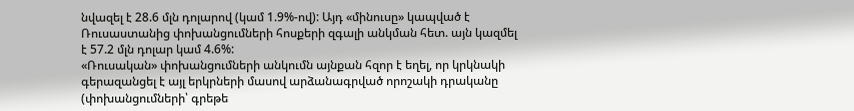նվազել է 28.6 մլն դոլարով (կամ 1.9%-ով): Այդ «մինուսը» կապված է Ռուսաստանից փոխանցումների հոսքերի զգալի անկման հետ. այն կազմել է 57.2 մլն դոլար կամ 4.6%:
«Ռուսական» փոխանցումների անկումն այնքան հզոր է եղել, որ կրկնակի գերազանցել է այլ երկրների մասով արձանագրված որոշակի դրականը (փոխանցումների՝ գրեթե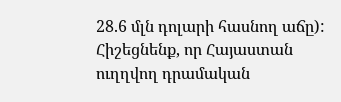28.6 մլն դոլարի հասնող աճը): Հիշեցնենք, որ Հայաստան ուղղվող դրամական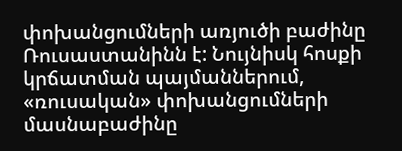փոխանցումների առյուծի բաժինը Ռուսաստանինն է: Նույնիսկ հոսքի կրճատման պայմաններում, «ռուսական» փոխանցումների մասնաբաժինը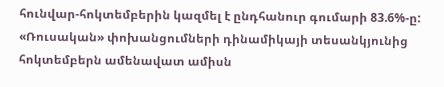հունվար-հոկտեմբերին կազմել է ընդհանուր գումարի 83.6%-ը:
«Ռուսական» փոխանցումների դինամիկայի տեսանկյունից հոկտեմբերն ամենավատ ամիսն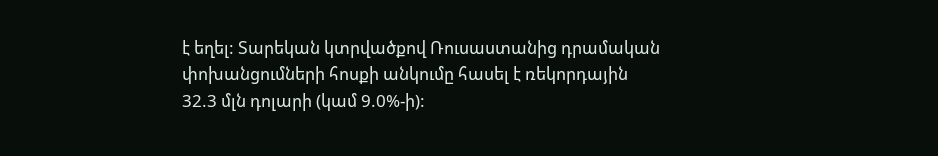է եղել: Տարեկան կտրվածքով Ռուսաստանից դրամական փոխանցումների հոսքի անկումը հասել է ռեկորդային 32.3 մլն դոլարի (կամ 9.0%-ի):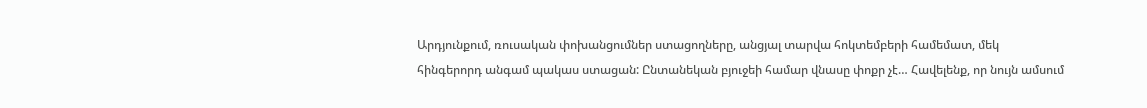Արդյունքում, ռուսական փոխանցումներ ստացողները, անցյալ տարվա հոկտեմբերի համեմատ, մեկ հինգերորդ անգամ պակաս ստացան: Ընտանեկան բյուջեի համար վնասը փոքր չէ… Հավելենք, որ նույն ամսում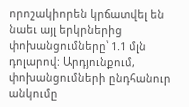որոշակիորեն կրճատվել են նաեւ այլ երկրներից փոխանցումները՝ 1.1 մլն դոլարով: Արդյունքում, փոխանցումների ընդհանուր անկումը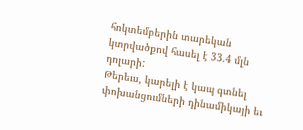հոկտեմբերին տարեկան կտրվածքով հասել է 33.4 մլն դոլարի:
Թերեւս, կարելի է կապ գտնել փոխանցումների դինամիկայի եւ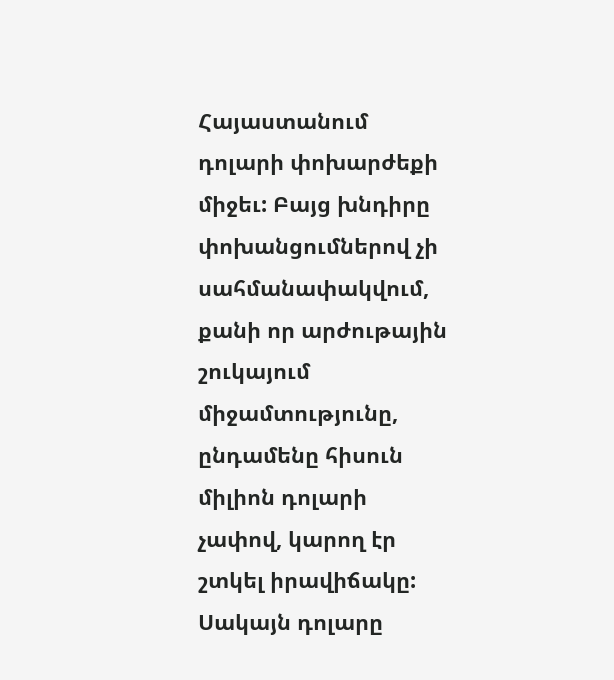Հայաստանում դոլարի փոխարժեքի միջեւ: Բայց խնդիրը փոխանցումներով չի սահմանափակվում, քանի որ արժութային շուկայում միջամտությունը, ընդամենը հիսուն միլիոն դոլարի չափով, կարող էր շտկել իրավիճակը: Սակայն դոլարը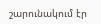շարունակում էր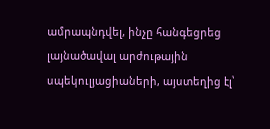ամրապնդվել, ինչը հանգեցրեց լայնածավալ արժութային սպեկուլյացիաների, այստեղից էլ՝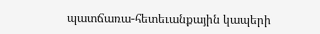պատճառա-հետեւանքային կապերի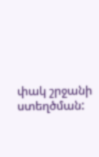փակ շրջանի ստեղծման: